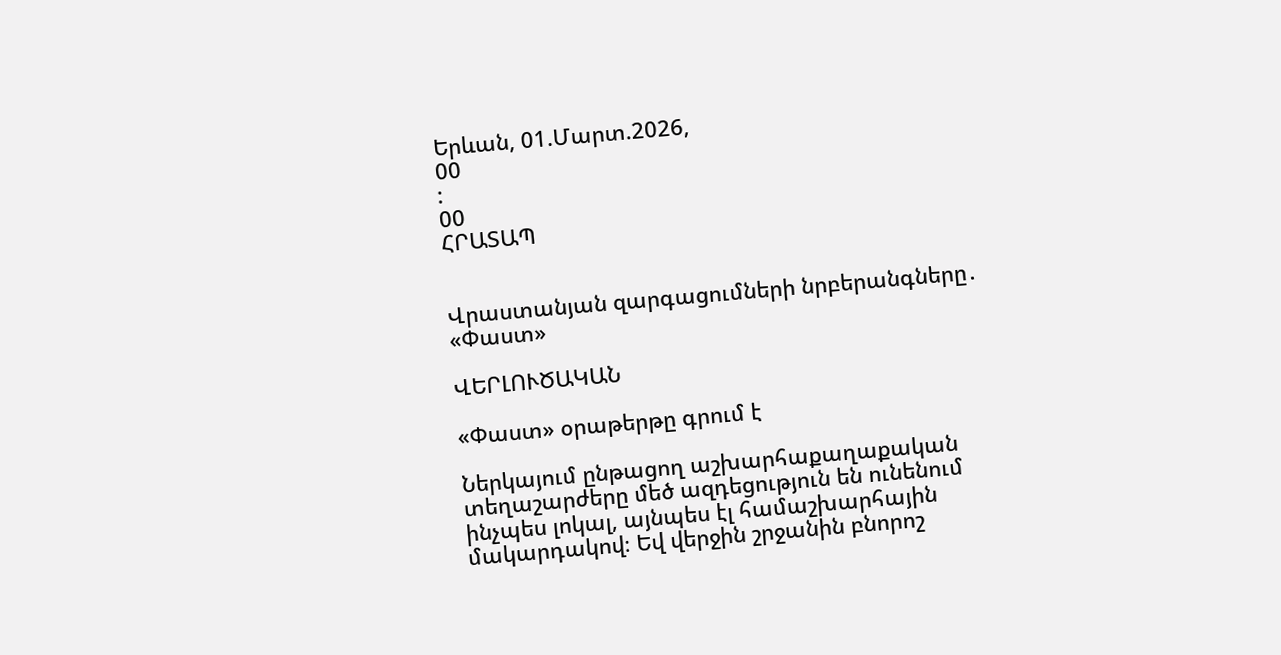Երևան, 01.Մարտ.2026,
00
:
00
ՀՐԱՏԱՊ


Վրաստանյան զարգացումների նրբերանգները․ «Փաստ»

ՎԵՐԼՈՒԾԱԿԱՆ

«Փաստ» օրաթերթը գրում է

Ներկայում ընթացող աշխարհաքաղաքական տեղաշարժերը մեծ ազդեցություն են ունենում ինչպես լոկալ, այնպես էլ համաշխարհային մակարդակով։ Եվ վերջին շրջանին բնորոշ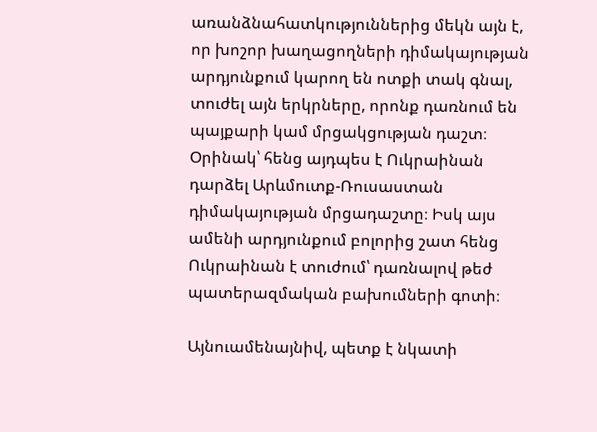առանձնահատկություններից մեկն այն է, որ խոշոր խաղացողների դիմակայության արդյունքում կարող են ոտքի տակ գնալ, տուժել այն երկրները, որոնք դառնում են պայքարի կամ մրցակցության դաշտ։ Օրինակ՝ հենց այդպես է Ուկրաինան դարձել Արևմուտք-Ռուսաստան դիմակայության մրցադաշտը։ Իսկ այս ամենի արդյունքում բոլորից շատ հենց Ուկրաինան է տուժում՝ դառնալով թեժ պատերազմական բախումների գոտի։

Այնուամենայնիվ, պետք է նկատի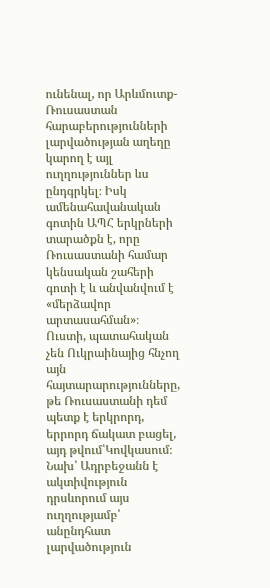ունենալ, որ Արևմուտք-Ռուսաստան հարաբերությունների լարվածության աղեղը կարող է այլ ուղղություններ ևս ընդգրկել։ Իսկ ամենահավանական գոտին ԱՊՀ երկրների տարածքն է, որը Ռուսաստանի համար կենսական շահերի գոտի է և անվանվում է «մերձավոր արտասահման»։ Ուստի, պատահական չեն Ուկրաինայից հնչող այն հայտարարությունները, թե Ռուսաստանի դեմ պետք է երկրորդ, երրորդ ճակատ բացել, այդ թվում՝Կովկասում։ Նախ՝ Ադրբեջանն է ակտիվություն դրսևորում այս ուղղությամբ՝ անընդհատ լարվածություն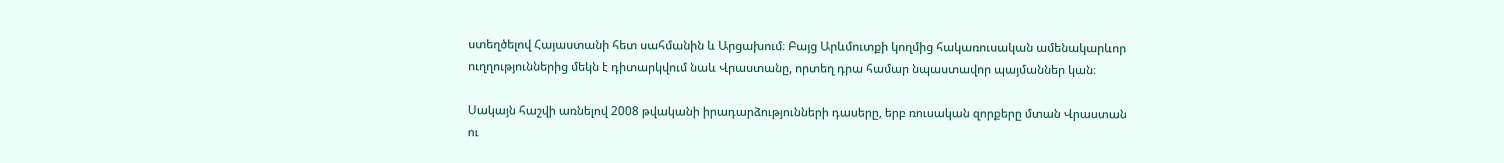ստեղծելով Հայաստանի հետ սահմանին և Արցախում։ Բայց Արևմուտքի կողմից հակառուսական ամենակարևոր ուղղություններից մեկն է դիտարկվում նաև Վրաստանը, որտեղ դրա համար նպաստավոր պայմաններ կան։

Սակայն հաշվի առնելով 2008 թվականի իրադարձությունների դասերը, երբ ռուսական զորքերը մտան Վրաստան ու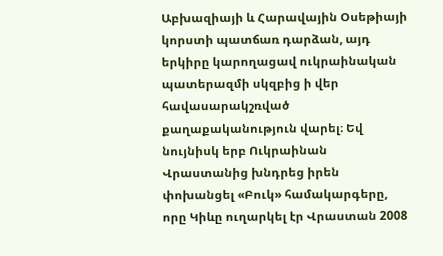Աբխազիայի և Հարավային Օսեթիայի կորստի պատճառ դարձան, այդ երկիրը կարողացավ ուկրաինական պատերազմի սկզբից ի վեր հավասարակշռված քաղաքականություն վարել։ Եվ նույնիսկ երբ Ուկրաինան Վրաստանից խնդրեց իրեն փոխանցել «Բուկ» համակարգերը, որը Կիևը ուղարկել էր Վրաստան 2008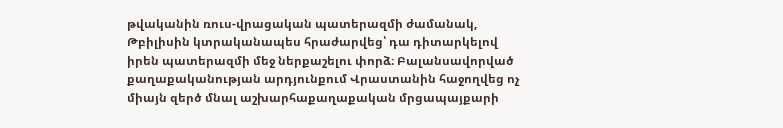թվականին ռուս-վրացական պատերազմի ժամանակ, Թբիլիսին կտրականապես հրաժարվեց՝ դա դիտարկելով իրեն պատերազմի մեջ ներքաշելու փորձ։ Բալանսավորված քաղաքականության արդյունքում Վրաստանին հաջողվեց ոչ միայն զերծ մնալ աշխարհաքաղաքական մրցապայքարի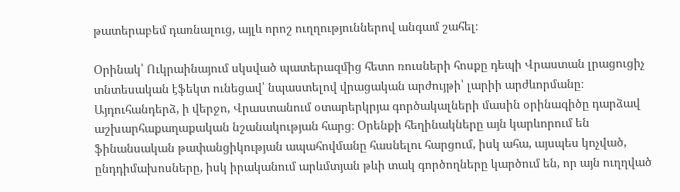թատերաբեմ դառնալուց, այլև որոշ ուղղություններով անգամ շահել։

Օրինակ՝ Ուկրաինայում սկսված պատերազմից հետո ռուսների հոսքը դեպի Վրաստան լրացուցիչ տնտեսական էֆեկտ ունեցավ՝ նպաստելով վրացական արժույթի՝ լարիի արժևորմանը։ Այդուհանդերձ, ի վերջո, Վրաստանում օտարերկրյա գործակալների մասին օրինագիծը դարձավ աշխարհաքաղաքական նշանակության հարց։ Օրենքի հեղինակները այն կարևորում են ֆինանսական թափանցիկության ապահովմանը հասնելու հարցում, իսկ ահա, այսպես կոչված, ընդդիմախոսները, իսկ իրականում արևմտյան թևի տակ գործողները կարծում են, որ այն ուղղված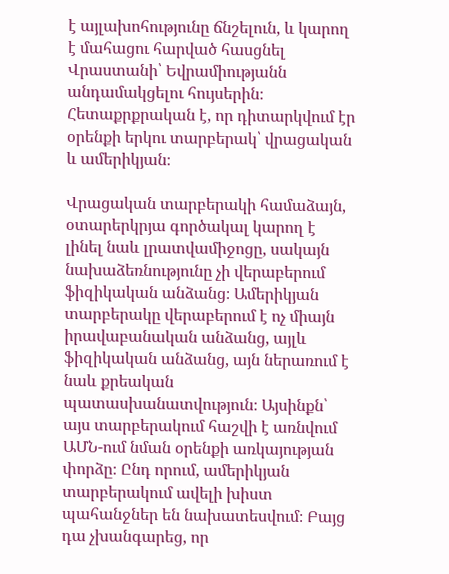է այլախոհությունը ճնշելուն, և կարող է մահացու հարված հասցնել Վրաստանի՝ Եվրամիությանն անդամակցելու հույսերին։ Հետաքրքրական է, որ դիտարկվում էր օրենքի երկու տարբերակ՝ վրացական և ամերիկյան։

Վրացական տարբերակի համաձայն, օտարերկրյա գործակալ կարող է լինել նաև լրատվամիջոցը, սակայն նախաձեռնությունը չի վերաբերում ֆիզիկական անձանց։ Ամերիկյան տարբերակը վերաբերում է ոչ միայն իրավաբանական անձանց, այլև ֆիզիկական անձանց, այն ներառում է նաև քրեական պատասխանատվություն։ Այսինքն՝ այս տարբերակում հաշվի է առնվում ԱՄՆ-ում նման օրենքի առկայության փորձը։ Ընդ որում, ամերիկյան տարբերակում ավելի խիստ պահանջներ են նախատեսվում։ Բայց դա չխանգարեց, որ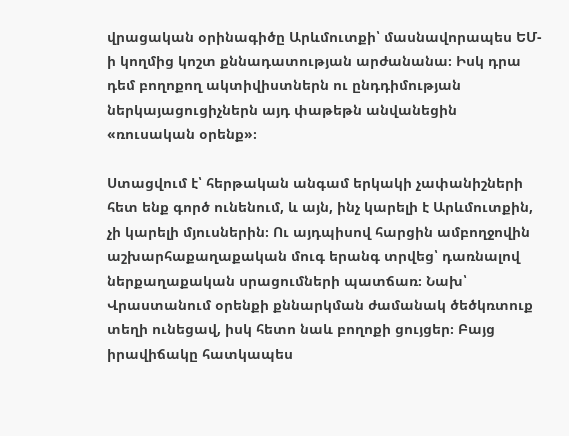վրացական օրինագիծը Արևմուտքի՝ մասնավորապես ԵՄ-ի կողմից կոշտ քննադատության արժանանա։ Իսկ դրա դեմ բողոքող ակտիվիստներն ու ընդդիմության ներկայացուցիչներն այդ փաթեթն անվանեցին «ռուսական օրենք»։

Ստացվում է՝ հերթական անգամ երկակի չափանիշների հետ ենք գործ ունենում, և այն, ինչ կարելի է Արևմուտքին, չի կարելի մյուսներին։ Ու այդպիսով հարցին ամբողջովին աշխարհաքաղաքական մուգ երանգ տրվեց՝ դառնալով ներքաղաքական սրացումների պատճառ։ Նախ՝ Վրաստանում օրենքի քննարկման ժամանակ ծեծկռտուք տեղի ունեցավ, իսկ հետո նաև բողոքի ցույցեր։ Բայց իրավիճակը հատկապես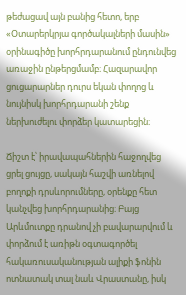թեժացավ այն բանից հետո, երբ «Օտարերկրյա գործակալների մասին» օրինագիծը խորհրդարանում ընդունվեց առաջին ընթերցմամբ։ Հազարավոր ցուցարարներ դուրս եկան փողոց և նույնիսկ խորհրդարանի շենք ներխուժելու փորձեր կատարեցին։

Ճիշտ է՝ իրավապահներին հաջողվեց ցրել ցույցը, սակայն հաշվի առնելով բողոքի դրսևորումները, օրենքը հետ կանչվեց խորհրդարանից։ Բայց Արևմուտքը դրանով չի բավարարվում և փորձում է առիթն օգտագործել հակառուսականության ալիքի ֆոնին ոտնատակ տալ նաև Վրաստանը, իսկ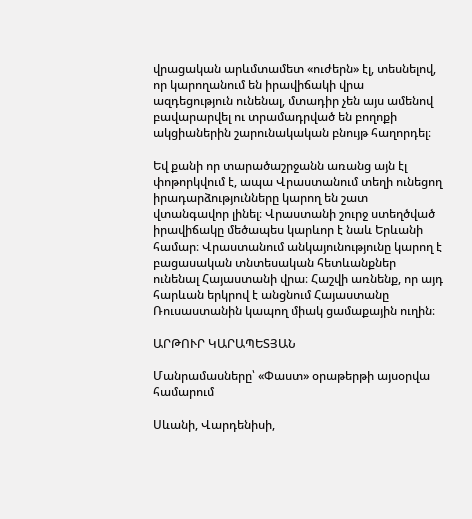վրացական արևմտամետ «ուժերն» էլ, տեսնելով, որ կարողանում են իրավիճակի վրա ազդեցություն ունենալ, մտադիր չեն այս ամենով բավարարվել ու տրամադրված են բողոքի ակցիաներին շարունակական բնույթ հաղորդել։

Եվ քանի որ տարածաշրջանն առանց այն էլ փոթորկվում է, ապա Վրաստանում տեղի ունեցող իրադարձությունները կարող են շատ վտանգավոր լինել։ Վրաստանի շուրջ ստեղծված իրավիճակը մեծապես կարևոր է նաև Երևանի համար։ Վրաստանում անկայունությունը կարող է բացասական տնտեսական հետևանքներ ունենալ Հայաստանի վրա։ Հաշվի առնենք, որ այդ հարևան երկրով է անցնում Հայաստանը Ռուսաստանին կապող միակ ցամաքային ուղին։

ԱՐԹՈՒՐ ԿԱՐԱՊԵՏՅԱՆ

Մանրամասները՝ «Փաստ» օրաթերթի այսօրվա համարում

Սևանի, Վարդենիսի,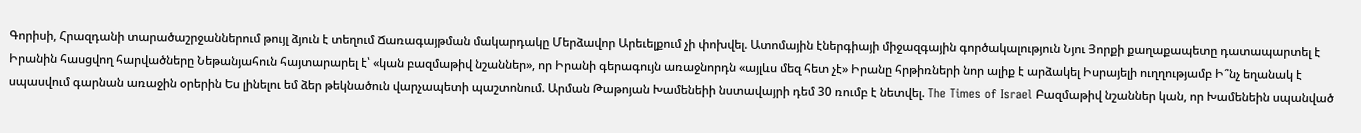Գորիսի, Հրազդանի տարածաշրջաններում թույլ ձյուն է տեղում Ճառագայթման մակարդակը Մերձավոր Արեւելքում չի փոխվել. Ատոմային էներգիայի միջազգային գործակալություն Նյու Յորքի քաղաքապետը դատապարտել է Իրանին հասցվող հարվածները Նեթանյահուն հայտարարել է՝ «կան բազմաթիվ նշաններ», որ Իրանի գերագույն առաջնորդն «այլևս մեզ հետ չէ» Իրանը հրթիռների նոր ալիք է արձակել Իսրայելի ուղղությամբ Ի՞նչ եղանակ է սպասվում գարնան առաջին օրերին Ես լինելու եմ ձեր թեկնածուն վարչապետի պաշտոնում. Արման Թաթոյան Խամենեիի նստավայրի դեմ 30 ռումբ է նետվել. The Times of Israel Բազմաթիվ նշաններ կան, որ Խամենեին սպանված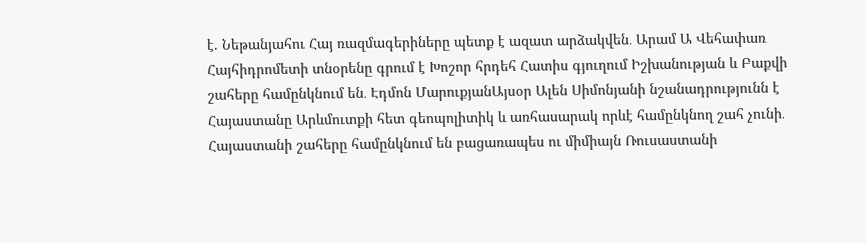է. Նեթանյահու Հայ ռազմագերիները պետք է ազատ արձակվեն․ Արամ Ա Վեհափառ Հայհիդրոմետի տնօրենը գրում է Խոշոր հրդեհ Հատիս գյուղում Իշխանության և Բաքվի շահերը համընկնում են․ Էդմոն ՄարուքյանԱյսօր Ալեն Սիմոնյանի նշանադրությունն է Հայաստանը Արևմուտքի հետ գեոպոլիտիկ և առհասարակ որևէ համընկնող շահ չունի․ Հայաստանի շահերը համընկնում են բացառապես ու միմիայն Ռուսաստանի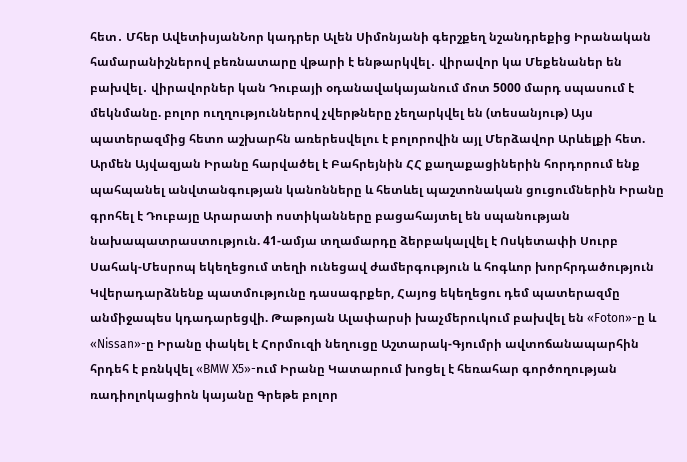հետ․ Մհեր ԱվետիսյանՆոր կադրեր Ալեն Սիմոնյանի գերշքեղ նշանդրեքից Իրանական համարանիշներով բեռնատարը վթարի է ենթարկվել․ վիրավոր կա Մեքենաներ են բախվել․ վիրավորներ կան Դուբայի օդանավակայանում մոտ 5000 մարդ սպասում է մեկնմանը. բոլոր ուղղություններով չվերթները չեղարկվել են (տեսանյութ) Այս պատերազմից հետո աշխարհն առերեսվելու է բոլորովին այլ Մերձավոր Արևելքի հետ. Արմեն Այվազյան Իրանը հարվածել է Բահրեյնին ՀՀ քաղաքացիներին հորդորում ենք պահպանել անվտանգության կանոնները և հետևել պաշտոնական ցուցումներին Իրանը գրոհել է Դուբայը Արարատի ոստիկանները բացահայտել են սպանության նախապատրաստություն. 41-ամյա տղամարդը ձերբակալվել է Ոսկետափի Սուրբ Սահակ-Մեսրոպ եկեղեցում տեղի ունեցավ ժամերգություն և հոգևոր խորհրդածություն Կվերադարձնենք պատմությունը դասագրքեր, Հայոց եկեղեցու դեմ պատերազմը անմիջապես կդադարեցվի. Թաթոյան Ալափարսի խաչմերուկում բախվել են «Foton»-ը և «Nissan»-ը Իրանը փակել է Հորմուզի նեղուցը Աշտարակ-Գյումրի ավտոճանապարհին հրդեհ է բռնկվել «BMW X5»-ում Իրանը Կատարում խոցել է հեռահար գործողության ռադիոլոկացիոն կայանը Գրեթե բոլոր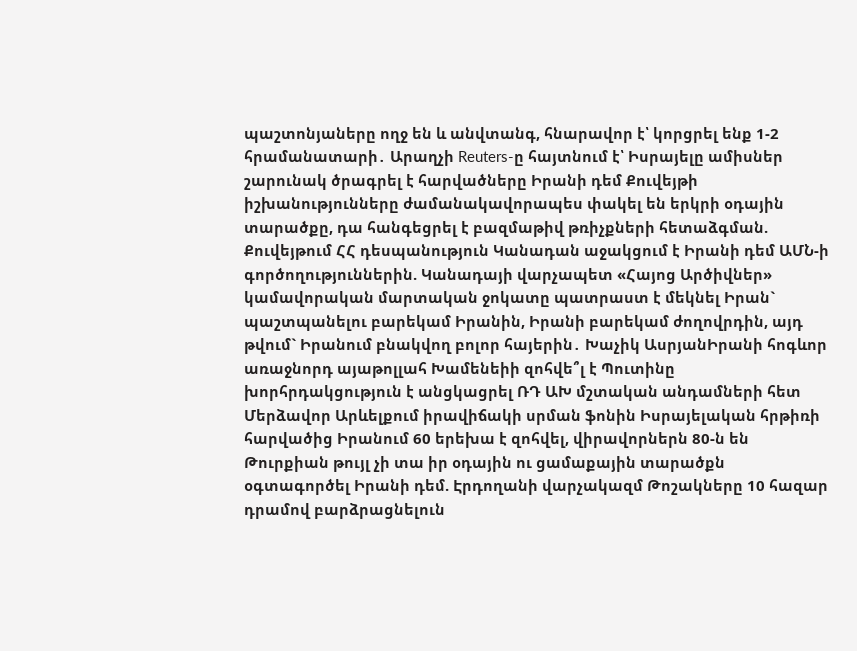պաշտոնյաները ողջ են և անվտանգ, հնարավոր է՝ կորցրել ենք 1-2 հրամանատարի․ Արաղչի Reuters-ը հայտնում է՝ Իսրայելը ամիսներ շարունակ ծրագրել է հարվածները Իրանի դեմ Քուվեյթի իշխանությունները ժամանակավորապես փակել են երկրի օդային տարածքը, դա հանգեցրել է բազմաթիվ թռիչքների հետաձգման. Քուվեյթում ՀՀ դեսպանություն Կանադան աջակցում է Իրանի դեմ ԱՄՆ-ի գործողություններին. Կանադայի վարչապետ «Հայոց Արծիվներ» կամավորական մարտական ջոկատը պատրաստ է մեկնել Իրան` պաշտպանելու բարեկամ Իրանին, Իրանի բարեկամ ժողովրդին, այդ թվում` Իրանում բնակվող բոլոր հայերին․ Խաչիկ ԱսրյանԻրանի հոգևոր առաջնորդ այաթոլլահ Խամենեիի զոհվե՞լ է Պուտինը խորհրդակցություն է անցկացրել ՌԴ ԱԽ մշտական անդամների հետ Մերձավոր Արևելքում իրավիճակի սրման ֆոնին Իսրայելական հրթիռի հարվածից Իրանում 60 երեխա է զոհվել, վիրավորներն 80-ն են Թուրքիան թույլ չի տա իր օդային ու ցամաքային տարածքն օգտագործել Իրանի դեմ. Էրդողանի վարչակազմ Թոշակները 10 հազար դրամով բարձրացնելուն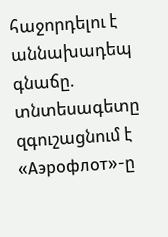հաջորդելու է աննախադեպ գնաճը. տնտեսագետը զգուշացնում է «Аэрофлот»-ը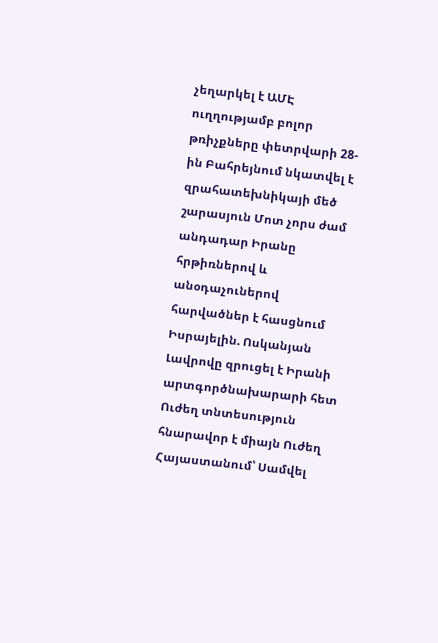չեղարկել է ԱՄԷ ուղղությամբ բոլոր թռիչքները փետրվարի 28-ին Բահրեյնում նկատվել է զրահատեխնիկայի մեծ շարասյուն Մոտ չորս ժամ անդադար Իրանը հրթիռներով և անօդաչուներով հարվածներ է հասցնում Իսրայելին. Ոսկանյան Լավրովը զրուցել է Իրանի արտգործնախարարի հետ Ուժեղ տնտեսություն հնարավոր է միայն Ուժեղ Հայաստանում՝ Սամվել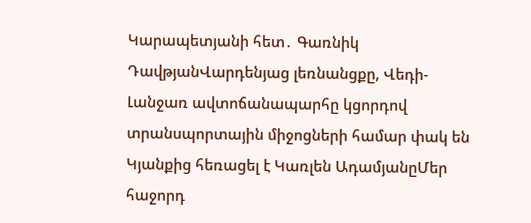Կարապետյանի հետ․ Գառնիկ ԴավթյանՎարդենյաց լեռնանցքը, Վեդի-Լանջառ ավտոճանապարհը կցորդով տրանսպորտային միջոցների համար փակ են Կյանքից հեռացել է Կառլեն ԱդամյանըՄեր հաջորդ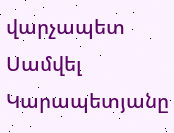վարչապետ Սամվել Կարապետյանը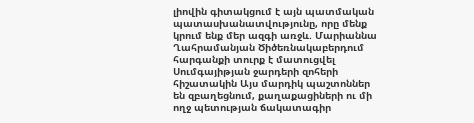լիովին գիտակցում է այն պատմական պատասխանատվությունը, որը մենք կրում ենք մեր ազգի առջև. Մարիաննա Ղահրամանյան Ծիծեռնակաբերդում հարգանքի տուրք է մատուցվել Սումգայիթյան ջարդերի զոհերի հիշատակին Այս մարդիկ պաշտոններ են զբաղեցնում, քաղաքացիների ու մի ողջ պետության ճակատագիր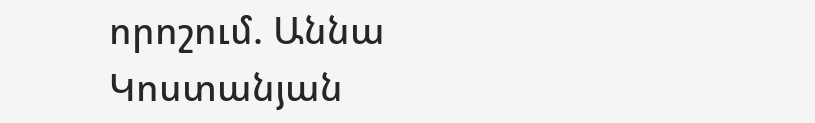որոշում. Աննա Կոստանյան